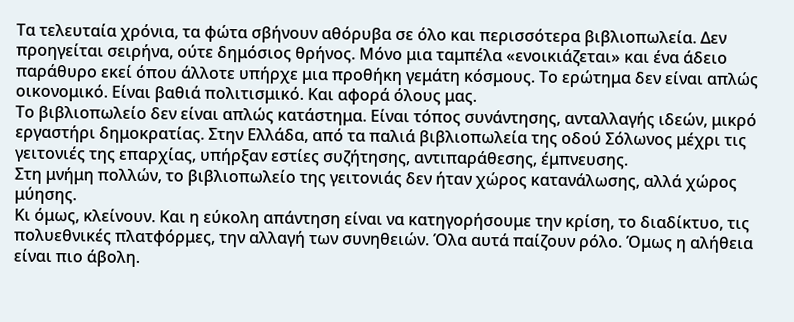Τα τελευταία χρόνια, τα φώτα σβήνουν αθόρυβα σε όλο και περισσότερα βιβλιοπωλεία. Δεν προηγείται σειρήνα, ούτε δημόσιος θρήνος. Μόνο μια ταμπέλα «ενοικιάζεται» και ένα άδειο παράθυρο εκεί όπου άλλοτε υπήρχε μια προθήκη γεμάτη κόσμους. Το ερώτημα δεν είναι απλώς οικονομικό. Είναι βαθιά πολιτισμικό. Και αφορά όλους μας.
Το βιβλιοπωλείο δεν είναι απλώς κατάστημα. Είναι τόπος συνάντησης, ανταλλαγής ιδεών, μικρό εργαστήρι δημοκρατίας. Στην Ελλάδα, από τα παλιά βιβλιοπωλεία της οδού Σόλωνος μέχρι τις γειτονιές της επαρχίας, υπήρξαν εστίες συζήτησης, αντιπαράθεσης, έμπνευσης.
Στη μνήμη πολλών, το βιβλιοπωλείο της γειτονιάς δεν ήταν χώρος κατανάλωσης, αλλά χώρος μύησης.
Κι όμως, κλείνουν. Και η εύκολη απάντηση είναι να κατηγορήσουμε την κρίση, το διαδίκτυο, τις πολυεθνικές πλατφόρμες, την αλλαγή των συνηθειών. Όλα αυτά παίζουν ρόλο. Όμως η αλήθεια είναι πιο άβολη.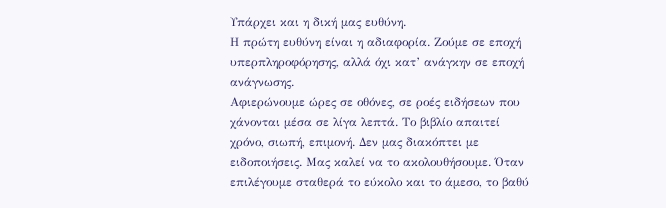Υπάρχει και η δική μας ευθύνη.
Η πρώτη ευθύνη είναι η αδιαφορία. Ζούμε σε εποχή υπερπληροφόρησης, αλλά όχι κατ’ ανάγκην σε εποχή ανάγνωσης.
Αφιερώνουμε ώρες σε οθόνες, σε ροές ειδήσεων που χάνονται μέσα σε λίγα λεπτά. Το βιβλίο απαιτεί χρόνο, σιωπή, επιμονή. Δεν μας διακόπτει με ειδοποιήσεις. Μας καλεί να το ακολουθήσουμε. Όταν επιλέγουμε σταθερά το εύκολο και το άμεσο, το βαθύ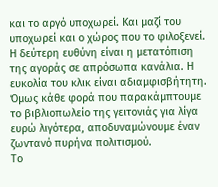και το αργό υποχωρεί. Και μαζί του υποχωρεί και ο χώρος που το φιλοξενεί.
Η δεύτερη ευθύνη είναι η μετατόπιση της αγοράς σε απρόσωπα κανάλια. Η ευκολία του κλικ είναι αδιαμφισβήτητη. Όμως κάθε φορά που παρακάμπτουμε το βιβλιοπωλείο της γειτονιάς για λίγα ευρώ λιγότερα, αποδυναμώνουμε έναν ζωντανό πυρήνα πολιτισμού.
Το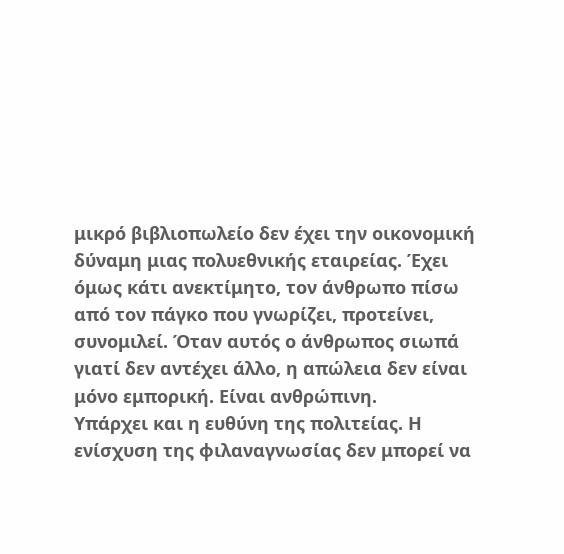μικρό βιβλιοπωλείο δεν έχει την οικονομική δύναμη μιας πολυεθνικής εταιρείας. Έχει όμως κάτι ανεκτίμητο, τον άνθρωπο πίσω από τον πάγκο που γνωρίζει, προτείνει, συνομιλεί. Όταν αυτός ο άνθρωπος σιωπά γιατί δεν αντέχει άλλο, η απώλεια δεν είναι μόνο εμπορική. Είναι ανθρώπινη.
Υπάρχει και η ευθύνη της πολιτείας. Η ενίσχυση της φιλαναγνωσίας δεν μπορεί να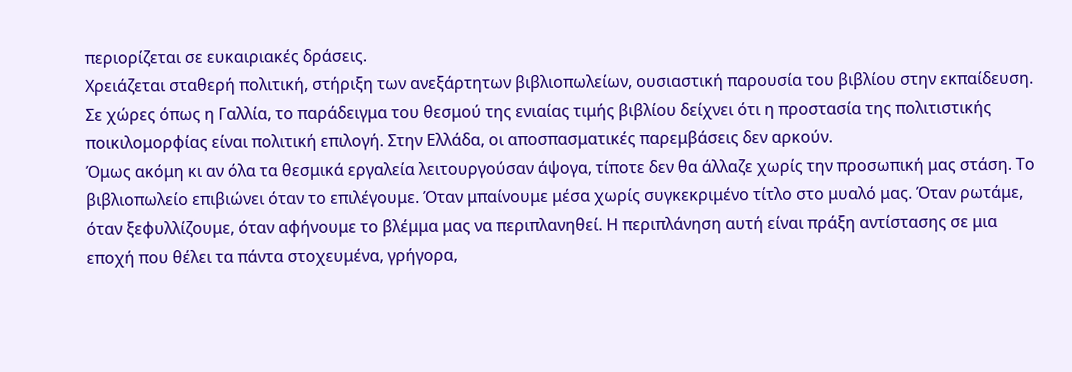περιορίζεται σε ευκαιριακές δράσεις.
Χρειάζεται σταθερή πολιτική, στήριξη των ανεξάρτητων βιβλιοπωλείων, ουσιαστική παρουσία του βιβλίου στην εκπαίδευση. Σε χώρες όπως η Γαλλία, το παράδειγμα του θεσμού της ενιαίας τιμής βιβλίου δείχνει ότι η προστασία της πολιτιστικής ποικιλομορφίας είναι πολιτική επιλογή. Στην Ελλάδα, οι αποσπασματικές παρεμβάσεις δεν αρκούν.
Όμως ακόμη κι αν όλα τα θεσμικά εργαλεία λειτουργούσαν άψογα, τίποτε δεν θα άλλαζε χωρίς την προσωπική μας στάση. Το βιβλιοπωλείο επιβιώνει όταν το επιλέγουμε. Όταν μπαίνουμε μέσα χωρίς συγκεκριμένο τίτλο στο μυαλό μας. Όταν ρωτάμε, όταν ξεφυλλίζουμε, όταν αφήνουμε το βλέμμα μας να περιπλανηθεί. Η περιπλάνηση αυτή είναι πράξη αντίστασης σε μια εποχή που θέλει τα πάντα στοχευμένα, γρήγορα,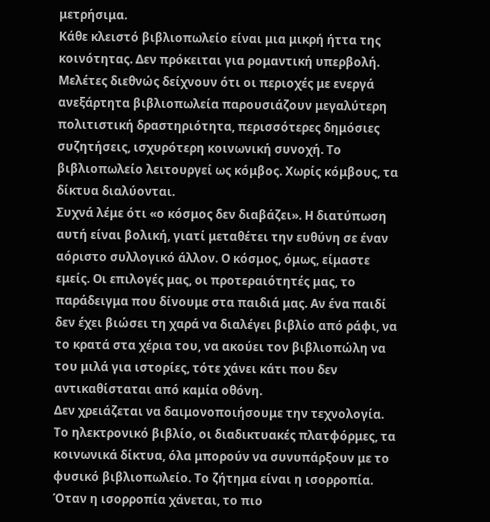μετρήσιμα.
Κάθε κλειστό βιβλιοπωλείο είναι μια μικρή ήττα της κοινότητας. Δεν πρόκειται για ρομαντική υπερβολή. Μελέτες διεθνώς δείχνουν ότι οι περιοχές με ενεργά ανεξάρτητα βιβλιοπωλεία παρουσιάζουν μεγαλύτερη πολιτιστική δραστηριότητα, περισσότερες δημόσιες συζητήσεις, ισχυρότερη κοινωνική συνοχή. Το βιβλιοπωλείο λειτουργεί ως κόμβος. Χωρίς κόμβους, τα δίκτυα διαλύονται.
Συχνά λέμε ότι «ο κόσμος δεν διαβάζει». Η διατύπωση αυτή είναι βολική, γιατί μεταθέτει την ευθύνη σε έναν αόριστο συλλογικό άλλον. Ο κόσμος, όμως, είμαστε εμείς. Οι επιλογές μας, οι προτεραιότητές μας, το παράδειγμα που δίνουμε στα παιδιά μας. Αν ένα παιδί δεν έχει βιώσει τη χαρά να διαλέγει βιβλίο από ράφι, να το κρατά στα χέρια του, να ακούει τον βιβλιοπώλη να του μιλά για ιστορίες, τότε χάνει κάτι που δεν αντικαθίσταται από καμία οθόνη.
Δεν χρειάζεται να δαιμονοποιήσουμε την τεχνολογία. Το ηλεκτρονικό βιβλίο, οι διαδικτυακές πλατφόρμες, τα κοινωνικά δίκτυα, όλα μπορούν να συνυπάρξουν με το φυσικό βιβλιοπωλείο. Το ζήτημα είναι η ισορροπία. Όταν η ισορροπία χάνεται, το πιο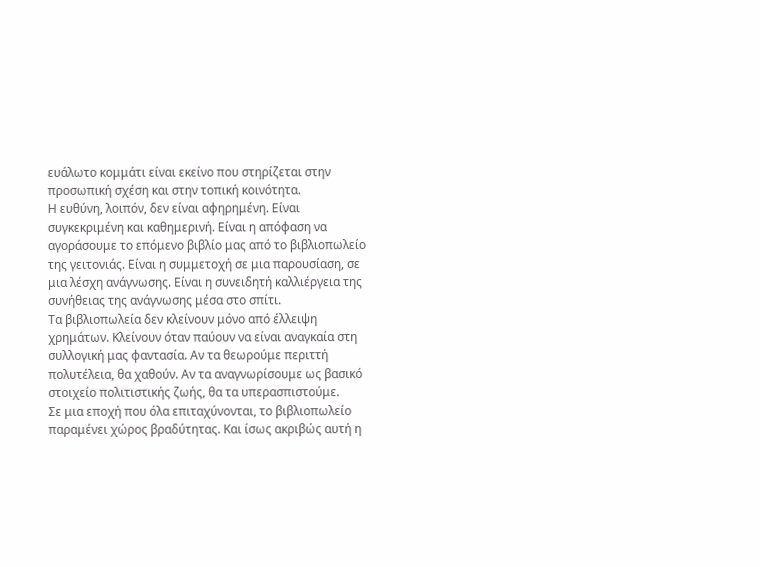ευάλωτο κομμάτι είναι εκείνο που στηρίζεται στην προσωπική σχέση και στην τοπική κοινότητα.
Η ευθύνη, λοιπόν, δεν είναι αφηρημένη. Είναι συγκεκριμένη και καθημερινή. Είναι η απόφαση να αγοράσουμε το επόμενο βιβλίο μας από το βιβλιοπωλείο της γειτονιάς. Είναι η συμμετοχή σε μια παρουσίαση, σε μια λέσχη ανάγνωσης. Είναι η συνειδητή καλλιέργεια της συνήθειας της ανάγνωσης μέσα στο σπίτι.
Τα βιβλιοπωλεία δεν κλείνουν μόνο από έλλειψη χρημάτων. Κλείνουν όταν παύουν να είναι αναγκαία στη συλλογική μας φαντασία. Αν τα θεωρούμε περιττή πολυτέλεια, θα χαθούν. Αν τα αναγνωρίσουμε ως βασικό στοιχείο πολιτιστικής ζωής, θα τα υπερασπιστούμε.
Σε μια εποχή που όλα επιταχύνονται, το βιβλιοπωλείο παραμένει χώρος βραδύτητας. Και ίσως ακριβώς αυτή η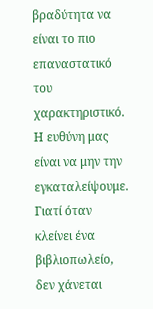βραδύτητα να είναι το πιο επαναστατικό του χαρακτηριστικό. Η ευθύνη μας είναι να μην την εγκαταλείψουμε. Γιατί όταν κλείνει ένα βιβλιοπωλείο, δεν χάνεται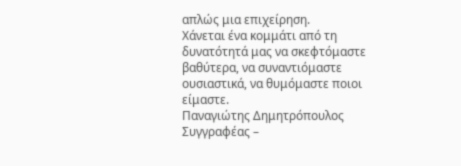απλώς μια επιχείρηση.
Χάνεται ένα κομμάτι από τη δυνατότητά μας να σκεφτόμαστε βαθύτερα, να συναντιόμαστε ουσιαστικά, να θυμόμαστε ποιοι είμαστε.
Παναγιώτης Δημητρόπουλος
Συγγραφέας –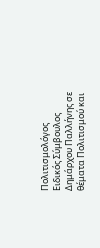Πολιτισμολόγος
Ειδικός Σύμβουλος Δημάρχου Παλλήνης σε θέματα Πολιτισμού και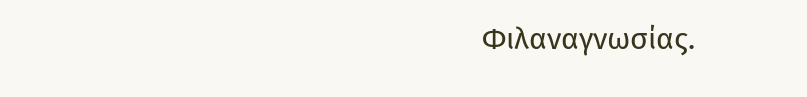Φιλαναγνωσίας.